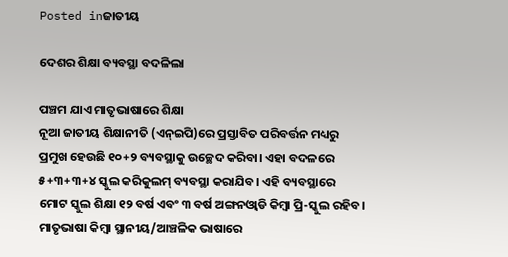Posted inଜାତୀୟ

ଦେଶର ଶିକ୍ଷା ବ୍ୟବସ୍ଥା ବଦଳିଲା

ପଞ୍ଚମ ଯାଏ ମାତୃଭାଷାରେ ଶିକ୍ଷା
ନୂଆ ଜାତୀୟ ଶିକ୍ଷାନୀତି (ଏନ୍‌ଇପି)ରେ ପ୍ରସ୍ତାବିତ ପରିବର୍ତ୍ତନ ମଧ୍ୟରୁ ପ୍ରମୁଖ ହେଉଛି ୧୦+୨ ବ୍ୟବସ୍ଥାକୁ ଉଚ୍ଛେଦ କରିବା। ଏହା ବଦଳରେ ୫+୩+୩+୪ ସ୍କୁଲ କରିକୁଲମ୍‌ ବ୍ୟବସ୍ଥା କରାଯିବ। ଏହି ବ୍ୟବସ୍ଥାରେ ମୋଟ ସ୍କୁଲ ଶିକ୍ଷା ୧୨ ବର୍ଷ ଏବଂ ୩ ବର୍ଷ ଅଙ୍ଗନଓ୍ବାଡି କିମ୍ବା ପ୍ରି-ସ୍କୁଲ ରହିବ।
ମାତୃଭାଷା କିମ୍ବା ସ୍ଥାନୀୟ/ଆଞ୍ଚଳିକ ଭାଷାରେ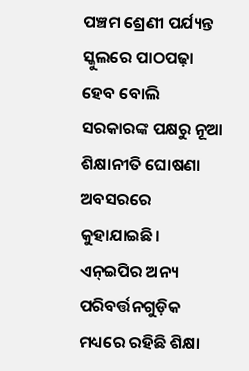ପଞ୍ଚମ ଶ୍ରେଣୀ ପର୍ଯ୍ୟନ୍ତ ସ୍କୁଲରେ ପାଠପଢ଼ା ହେବ ବୋଲି ସରକାରଙ୍କ ପକ୍ଷରୁ ନୂଆ ଶିକ୍ଷାନୀତି ଘୋଷଣା ଅବସରରେ କୁହାଯାଇଛି। ଏନ୍‌ଇପିର ଅନ୍ୟ ପରିବର୍ତ୍ତନଗୁଡ଼ିକ ମଧ୍ୟରେ ରହିଛି ଶିକ୍ଷା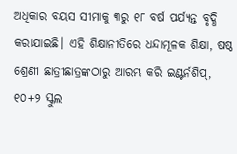ଅଧିକାର ବୟସ ସୀମାକୁ ୩ରୁ ୧୮ ବର୍ଷ ପର୍ଯ୍ୟନ୍ତ ବୃଦ୍ଧି କରାଯାଇଛି। ଏହି ଶିକ୍ଷାନୀତିରେ ଧନ୍ଦାମୂଳକ ଶିକ୍ଷା, ଷଷ୍ଠ ଶ୍ରେଣୀ ଛାତ୍ରୀଛାତ୍ରଙ୍କଠାରୁ ଆରମ୍ଭ କରି ଇଣ୍ଟର୍ନଶିପ୍‌, ୧୦+୨ ସ୍କୁଲ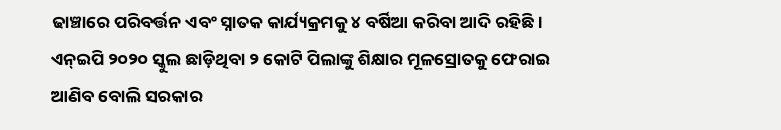ଢାଞ୍ଚାରେ ପରିବର୍ତ୍ତନ ଏବଂ ସ୍ନାତକ କାର୍ଯ୍ୟକ୍ରମକୁ ୪ ବର୍ଷିଆ କରିବା ଆଦି ରହିଛି। ଏନ୍‌ଇପି ୨୦୨୦ ସ୍କୁଲ ଛାଡ଼ିଥିବା ୨ କୋଟି ପିଲାଙ୍କୁ ଶିକ୍ଷାର ମୂଳସ୍ରୋତକୁ ଫେରାଇ ଆଣିବ ବୋଲି ସରକାର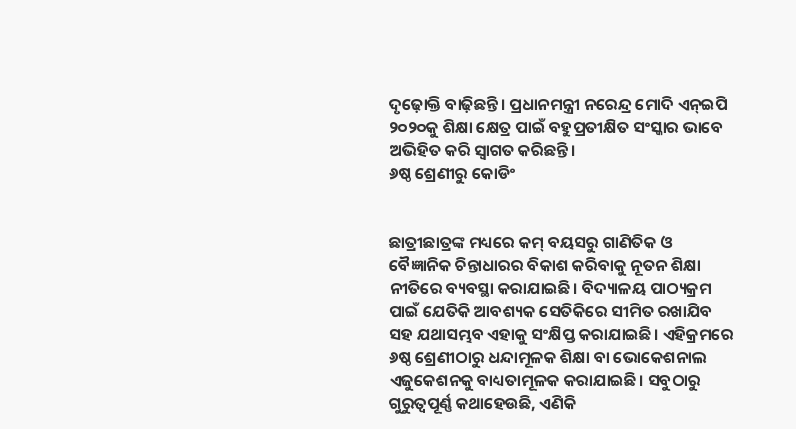ଦୃଢ଼ୋକ୍ତି ବାଢ଼ିଛନ୍ତି। ପ୍ରଧାନମନ୍ତ୍ରୀ ନରେନ୍ଦ୍ର ମୋଦି ଏନ୍‌ଇପି ୨୦୨୦କୁ ଶିକ୍ଷା କ୍ଷେତ୍ର ପାଇଁ ବହୁପ୍ରତୀକ୍ଷିତ ସଂସ୍କାର ଭାବେ ଅଭିହିତ କରି ସ୍ବାଗତ କରିଛନ୍ତି।
୬ଷ୍ଠ ଶ୍ରେଣୀରୁ କୋଡିଂ


ଛାତ୍ରୀଛାତ୍ରଙ୍କ ମଧ୍ୟରେ କମ୍‌ ବୟସରୁ ଗାଣିତିକ ଓ ବୈଜ୍ଞାନିକ ଚିନ୍ତାଧାରର ବିକାଶ କରିବାକୁ ନୂତନ ଶିକ୍ଷା ନୀତିରେ ବ୍ୟବସ୍ଥା କରାଯାଇଛି। ବିଦ୍ୟାଳୟ ପାଠ୍ୟକ୍ରମ ପାଇଁ ଯେତିକି ଆବଶ୍ୟକ ସେତିକିରେ ସୀମିତ ରଖାଯିବ ସହ ଯଥାସମ୍ଭବ ଏହାକୁ ସଂକ୍ଷିପ୍ତ କରାଯାଇଛି। ଏହିକ୍ରମରେ ୬ଷ୍ଠ ଶ୍ରେଣୀଠାରୁ ଧନ୍ଦାମୂଳକ ଶିକ୍ଷା ବା ଭୋକେଶନାଲ ଏଜୁକେଶନକୁ ବାଧ୍ୟତାମୂଳକ କରାଯାଇଛି। ସବୁଠାରୁ ଗୁରୁତ୍ୱପୂର୍ଣ୍ଣ କଥାହେଉଛି, ଏଣିକି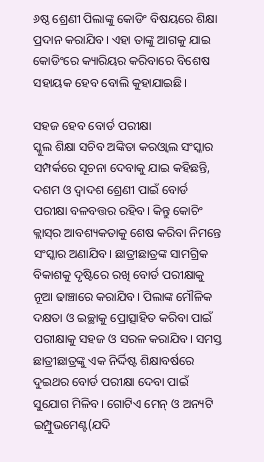୬ଷ୍ଠ ଶ୍ରେଣୀ ପିଲାଙ୍କୁ କୋଡିଂ ବିଷୟରେ ଶିକ୍ଷା ପ୍ରଦାନ କରାଯିବ। ଏହା ତାଙ୍କୁ ଆଗକୁ ଯାଇ କୋଡିଂରେ କ୍ୟାରିୟର କରିବାରେ ବିଶେଷ ସହାୟକ ହେବ ବୋଲି କୁହାଯାଇଛି।

ସହଜ ହେବ ବୋର୍ଡ ପରୀକ୍ଷା
ସ୍କୁଲ ଶିକ୍ଷା ସଚିବ ଅଙ୍କିତା କରଓ୍ବାଲ ସଂସ୍କାର ସମ୍ପର୍କରେ ସୂଚନା ଦେବାକୁ ଯାଇ କହିଛନ୍ତି, ଦଶମ ଓ ଦ୍ୱାଦଶ ଶ୍ରେଣୀ ପାଇଁ ବୋର୍ଡ ପରୀକ୍ଷା ବଳବତ୍ତର ରହିବ। କିନ୍ତୁ କୋଚିଂ କ୍ଲାସ୍‌ର ଆବଶ୍ୟକତାକୁ ଶେଷ କରିବା ନିମନ୍ତେ ସଂସ୍କାର ଅଣାଯିବ। ଛାତ୍ରୀଛାତ୍ରଙ୍କ ସାମଗ୍ରିକ ବିକାଶକୁ ଦୃଷ୍ଟିରେ ରଖି ବୋର୍ଡ ପରୀକ୍ଷାକୁ ନୂଆ ଢାଞ୍ଚାରେ କରାଯିବ। ପିଲାଙ୍କ ମୌଳିକ ଦକ୍ଷତା ଓ ଇଚ୍ଛାକୁ ପ୍ରୋତ୍ସାହିତ କରିବା ପାଇଁ ପରୀକ୍ଷାକୁ ସହଜ ଓ ସରଳ କରାଯିବ। ସମସ୍ତ ଛାତ୍ରୀଛାତ୍ରଙ୍କୁ ଏକ ନିର୍ଦ୍ଦିଷ୍ଟ ଶିକ୍ଷାବର୍ଷରେ ଦୁଇଥର ବୋର୍ଡ ପରୀକ୍ଷା ଦେବା ପାଇଁ ସୁଯୋଗ ମିଳିବ। ଗୋଟିଏ ମେନ୍‌ ଓ ଅନ୍ୟଟି ଇମ୍ପ୍ରୁଭମେଣ୍ଟ(ଯଦି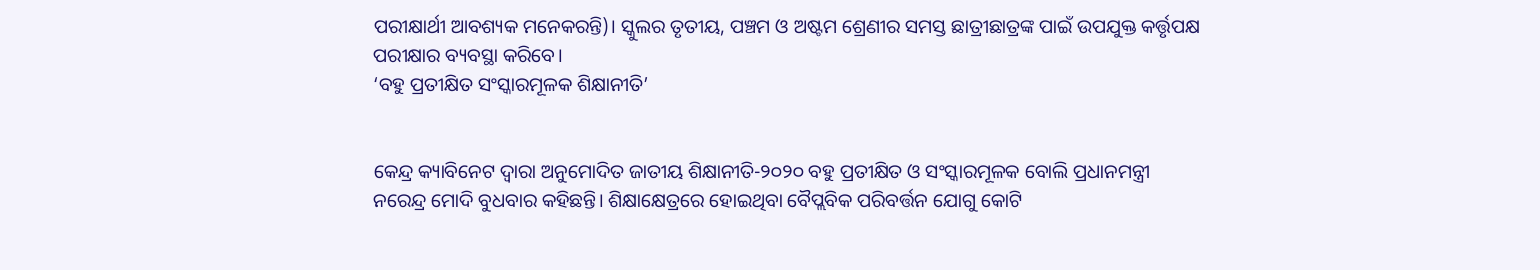ପରୀକ୍ଷାର୍ଥୀ ଆବଶ୍ୟକ ମନେକରନ୍ତି)। ସ୍କୁଲର ତୃତୀୟ, ପଞ୍ଚମ ଓ ଅଷ୍ଟମ ଶ୍ରେଣୀର ସମସ୍ତ ଛାତ୍ରୀଛାତ୍ରଙ୍କ ପାଇଁ ଉପଯୁକ୍ତ କର୍ତ୍ତୃପକ୍ଷ ପରୀକ୍ଷାର ବ୍ୟବସ୍ଥା କରିବେ।
‘ବହୁ ପ୍ରତୀକ୍ଷିତ ସଂସ୍କାରମୂଳକ ଶିକ୍ଷାନୀତି’


କେନ୍ଦ୍ର କ୍ୟାବିନେଟ ଦ୍ୱାରା ଅନୁମୋଦିତ ଜାତୀୟ ଶିକ୍ଷାନୀତି-୨୦୨୦ ବହୁ ପ୍ରତୀକ୍ଷିତ ଓ ସଂସ୍କାରମୂଳକ ବୋଲି ପ୍ରଧାନମନ୍ତ୍ରୀ ନରେନ୍ଦ୍ର ମୋଦି ବୁଧବାର କହିଛନ୍ତି। ଶିକ୍ଷାକ୍ଷେତ୍ରରେ ହୋଇଥିବା ବୈପ୍ଲବିକ ପରିବର୍ତ୍ତନ ଯୋଗୁ କୋଟି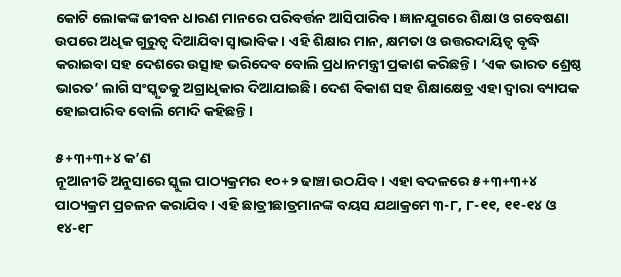କୋଟି ଲୋକଙ୍କ ଜୀବନ ଧାରଣ ମାନରେ ପରିବର୍ତ୍ତନ ଆସିପାରିବ। ଜ୍ଞାନଯୁଗରେ ଶିକ୍ଷା ଓ ଗବେଷଣା ଉପରେ ଅଧିକ ଗୁରୁତ୍ୱ ଦିଆଯିବା ସ୍ବାଭାବିକ। ଏହି ଶିକ୍ଷାର ମାନ, କ୍ଷମତା ଓ ଉତ୍ତରଦାୟିତ୍ୱ ବୃଦ୍ଧି କରାଇବା ସହ ଦେଶରେ ଉତ୍ସାହ ଭରିଦେବ ବୋଲି ପ୍ରଧାନମନ୍ତ୍ରୀ ପ୍ରକାଶ କରିଛନ୍ତି। ‘ଏକ ଭାରତ ଶ୍ରେଷ୍ଠ ଭାରତ’ ଲାଗି ସଂସ୍କୃତକୁ ଅଗ୍ରାଧିକାର ଦିଆଯାଇଛି। ଦେଶ ବିକାଶ ସହ ଶିକ୍ଷାକ୍ଷେତ୍ର ଏହା ଦ୍ୱାରା ବ୍ୟାପକ ହୋଇପାରିବ ବୋଲି ମୋଦି କହିଛନ୍ତି।

୫+୩+୩+୪ କ’ଣ
ନୂଆନୀତି ଅନୁସାରେ ସ୍କୁଲ ପାଠ୍ୟକ୍ରମର ୧୦+୨ ଢାଞ୍ଚା ଉଠଯିବ। ଏହା ବଦଳରେ ୫+୩+୩+୪ ପାଠ୍ୟକ୍ରମ ପ୍ରଚଳନ କରାଯିବ। ଏହି ଛାତ୍ରୀଛାତ୍ରମାନଙ୍କ ବୟସ ଯଥାକ୍ରମେ ୩-୮, ୮-୧୧, ୧୧-୧୪ ଓ ୧୪-୧୮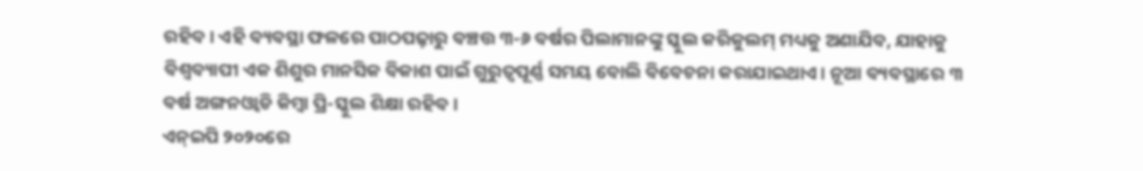ରହିବ। ଏହି ବ୍ୟବସ୍ଥା ଫଳରେ ପାଠପଢ଼ାରୁ ବଞ୍ଚତ୍ତ ୩-୬ ବର୍ଷର ପିଲାମାନଙ୍କୁ ସ୍କୁଲ କରିକୁଲମ୍‌ ମଧ୍ୟକୁ ଅଣାଯିବ, ଯାହାକୁ ବିଶ୍ୱବ୍ୟାପୀ ଏକ ଶିଶୁର ମାନସିକ ବିକାଶ ପାଇଁ ଗୁରୁତ୍ୱପୂର୍ଣ୍ଣ ସମୟ ବୋଲି ବିବେଚନା କରାଯାଇଥାଏ। ନୂଆ ବ୍ୟବସ୍ଥାରେ ୩ ବର୍ଷ ଅଙ୍ଗନଓ୍ବାଡି କିମ୍ବା ପ୍ରି-ସ୍କୁଲ ଶିକ୍ଷା ରହିବ।
ଏନ୍‌ଇପି ୨୦୨୦ରେ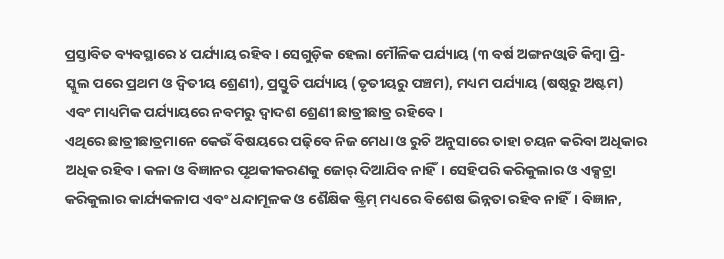ପ୍ରସ୍ତାବିତ ବ୍ୟବସ୍ଥାରେ ୪ ପର୍ଯ୍ୟାୟ ରହିବ। ସେଗୁଡ଼ିକ ହେଲା ମୌଳିକ ପର୍ଯ୍ୟାୟ (୩ ବର୍ଷ ଅଙ୍ଗନଓ୍ବାଡି କିମ୍ବା ପ୍ରି-ସ୍କୁଲ ପରେ ପ୍ରଥମ ଓ ଦ୍ୱିତୀୟ ଶ୍ରେଣୀ), ପ୍ରସ୍ତୁତି ପର୍ଯ୍ୟାୟ (ତୃତୀୟରୁ ପଞ୍ଚମ), ମଧ୍ୟମ ପର୍ଯ୍ୟାୟ (ଷଷ୍ଠରୁ ଅଷ୍ଟମ) ଏବଂ ମାଧ୍ୟମିକ ପର୍ଯ୍ୟାୟରେ ନବମରୁ ଦ୍ୱାଦଶ ଶ୍ରେଣୀ ଛାତ୍ରୀଛାତ୍ର ରହିବେ।
ଏଥିରେ ଛାତ୍ରୀଛାତ୍ରମାନେ କେଉଁ ବିଷୟରେ ପଢ଼ିବେ ନିଜ ମେଧା ଓ ରୁଚି ଅନୁସାରେ ତାହା ଚୟନ କରିବା ଅଧିକାର ଅଧିକ ରହିବ। କଳା ଓ ବିଜ୍ଞାନର ପୃଥକୀକରଣକୁ ଜୋର୍‌ ଦିଆଯିବ ନାହିଁ। ସେହିପରି କରିକୁଲାର ଓ ଏକ୍ସଟ୍ରା କରିକୁଲାର କାର୍ଯ୍ୟକଳାପ ଏବଂ ଧନ୍ଦାମୂଳକ ଓ ଶୈକ୍ଷିକ ଷ୍ଟ୍ରିମ୍‌ ମଧ୍ୟରେ ବିଶେଷ ଭିନ୍ନତା ରହିବ ନାହିଁ। ବିଜ୍ଞାନ,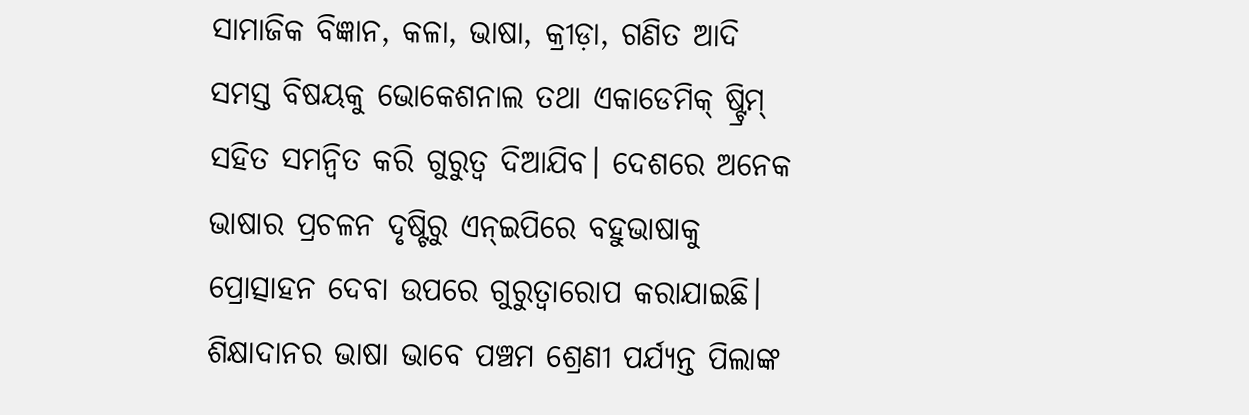ସାମାଜିକ ବିଜ୍ଞାନ, କଳା, ଭାଷା, କ୍ରୀଡ଼ା, ଗଣିତ ଆଦି ସମସ୍ତ ବିଷୟକୁ ଭୋକେଶନାଲ ତଥା ଏକାଡେମିକ୍‌ ଷ୍ଟ୍ରିମ୍‌ ସହିତ ସମନ୍ବିତ କରି ଗୁରୁତ୍ୱ ଦିଆଯିବ। ଦେଶରେ ଅନେକ ଭାଷାର ପ୍ରଚଳନ ଦୃଷ୍ଟିରୁ ଏନ୍‌ଇପିରେ ବହୁଭାଷାକୁ ପ୍ରୋତ୍ସାହନ ଦେବା ଉପରେ ଗୁରୁତ୍ୱାରୋପ କରାଯାଇଛି। ଶିକ୍ଷାଦାନର ଭାଷା ଭାବେ ପଞ୍ଚମ ଶ୍ରେଣୀ ପର୍ଯ୍ୟନ୍ତ ପିଲାଙ୍କ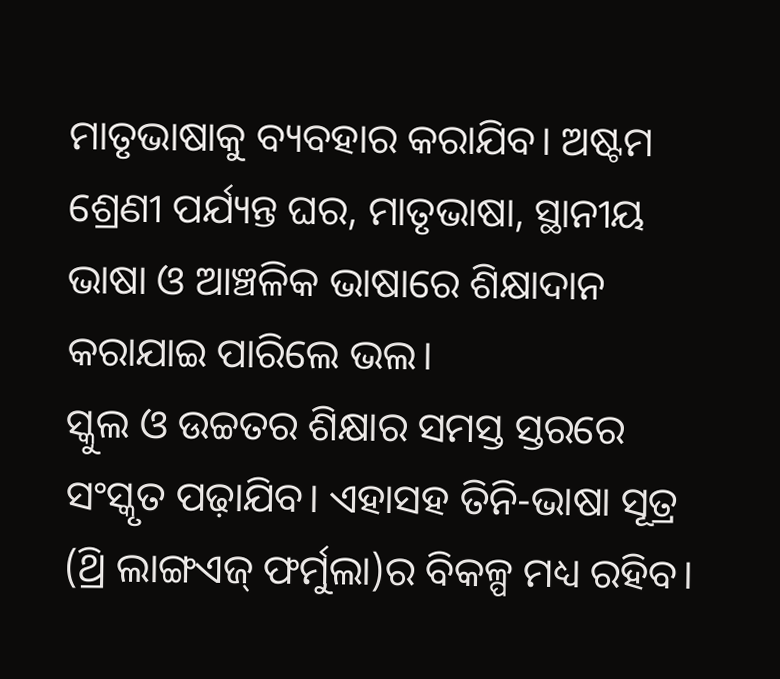ମାତୃଭାଷାକୁ ବ୍ୟବହାର କରାଯିବ। ଅଷ୍ଟମ ଶ୍ରେଣୀ ପର୍ଯ୍ୟନ୍ତ ଘର, ମାତୃଭାଷା, ସ୍ଥାନୀୟ ଭାଷା ଓ ଆଞ୍ଚଳିକ ଭାଷାରେ ଶିକ୍ଷାଦାନ କରାଯାଇ ପାରିଲେ ଭଲ।
ସ୍କୁଲ ଓ ଉଚ୍ଚତର ଶିକ୍ଷାର ସମସ୍ତ ସ୍ତରରେ ସଂସ୍କୃତ ପଢ଼ାଯିବ। ଏହାସହ ତିନି-ଭାଷା ସୂତ୍ର (ଥ୍ରି ଲାଙ୍ଗଏଜ୍‌ ଫର୍ମୁଲା)ର ବିକଳ୍ପ ମଧ୍ୟ ରହିବ।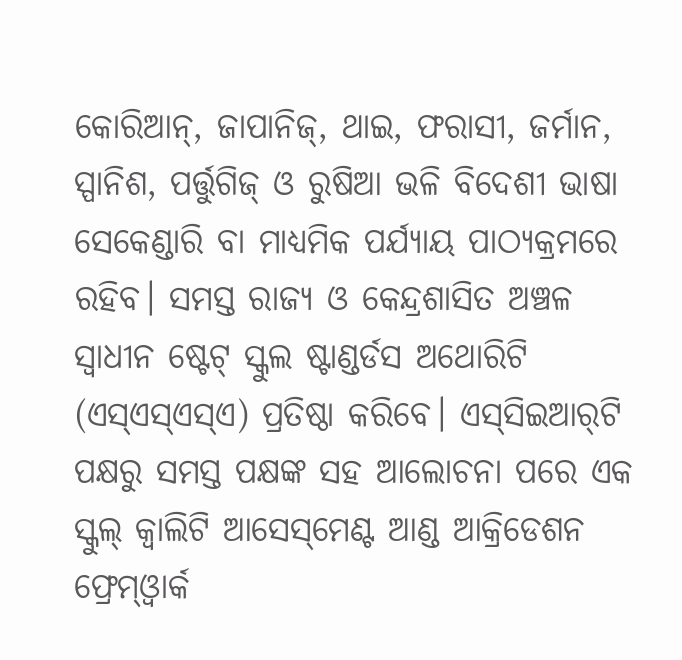କୋରିଆନ୍‌, ଜାପାନିଜ୍‌, ଥାଇ, ଫରାସୀ, ଜର୍ମାନ, ସ୍ପାନିଶ, ପର୍ତ୍ତୁଗିଜ୍‌ ଓ ରୁଷିଆ ଭଳି ବିଦେଶୀ ଭାଷା ସେକେଣ୍ଡାରି ବା ମାଧ୍ୟମିକ ପର୍ଯ୍ୟାୟ ପାଠ୍ୟକ୍ରମରେ ରହିବ। ସମସ୍ତ ରାଜ୍ୟ ଓ କେନ୍ଦ୍ରଶାସିତ ଅଞ୍ଚଳ ସ୍ବାଧୀନ ଷ୍ଟେଟ୍‌ ସ୍କୁଲ ଷ୍ଟାଣ୍ଡର୍ଡସ ଅଥୋରିଟି (ଏସ୍‌ଏସ୍‌ଏସ୍‌ଏ) ପ୍ରତିଷ୍ଠା କରିବେ। ଏସ୍‌ସିଇଆର୍‌ଟି ପକ୍ଷରୁ ସମସ୍ତ ପକ୍ଷଙ୍କ ସହ ଆଲୋଚନା ପରେ ଏକ ସ୍କୁଲ୍‌ କ୍ୱାଲିଟି ଆସେସ୍‌ମେଣ୍ଟ ଆଣ୍ଡ ଆକ୍ରିଡେଶନ ଫ୍ରେମ୍‌ଓ୍ବାର୍କ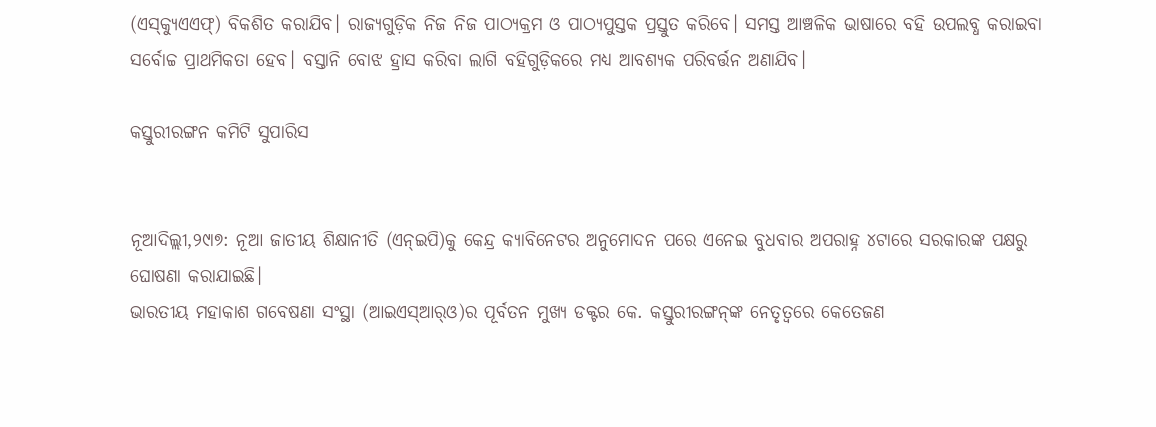(ଏସ୍‌କ୍ୟୁଏଏଫ୍‌) ବିକଶିତ କରାଯିବ। ରାଜ୍ୟଗୁଡ଼ିକ ନିଜ ନିଜ ପାଠ୍ୟକ୍ରମ ଓ ପାଠ୍ୟପୁସ୍ତକ ପ୍ରସ୍ତୁତ କରିବେ। ସମସ୍ତ ଆଞ୍ଚଳିକ ଭାଷାରେ ବହି ଉପଲବ୍ଧ କରାଇବା ସର୍ବୋଚ୍ଚ ପ୍ରାଥମିକତା ହେବ। ବସ୍ତାନି ବୋଝ ହ୍ରାସ କରିବା ଲାଗି ବହିଗୁଡ଼ିକରେ ମଧ୍ୟ ଆବଶ୍ୟକ ପରିବର୍ତ୍ତନ ଅଣାଯିବ।

କସ୍ତୁରୀରଙ୍ଗନ କମିଟି ସୁପାରିସ


ନୂଆଦିଲ୍ଲୀ,୨୯ା୭: ନୂଆ ଜାତୀୟ ଶିକ୍ଷାନୀତି (ଏନ୍‌ଇପି)କୁ କେନ୍ଦ୍ର କ୍ୟାବିନେଟର ଅନୁମୋଦନ ପରେ ଏନେଇ ବୁଧବାର ଅପରାହ୍ନ ୪ଟାରେ ସରକାରଙ୍କ ପକ୍ଷରୁ ଘୋଷଣା କରାଯାଇଛି।
ଭାରତୀୟ ମହାକାଶ ଗବେଷଣା ସଂସ୍ଥା (ଆଇଏସ୍‌ଆର୍‌ଓ)ର ପୂର୍ବତନ ମୁଖ୍ୟ ଡକ୍ଟର କେ. କସ୍ତୁରୀରଙ୍ଗନ୍‌ଙ୍କ ନେତୃତ୍ୱରେ କେତେଜଣ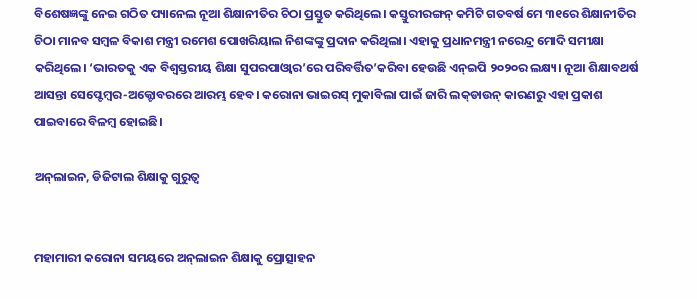ବିଶେଷଜ୍ଞଙ୍କୁ ନେଇ ଗଠିତ ପ୍ୟାନେଲ ନୂଆ ଶିକ୍ଷାନୀତିର ଚିଠା ପ୍ରସ୍ତୁତ କରିଥିଲେ। କସ୍ତୁରୀରଙ୍ଗନ୍‌ କମିଟି ଗତବର୍ଷ ମେ ୩୧ରେ ଶିକ୍ଷାନୀତିର ଚିଠା ମାନବ ସମ୍ବଳ ବିକାଶ ମନ୍ତ୍ରୀ ରମେଶ ପୋଖରିୟାଲ ନିଶଙ୍କଙ୍କୁ ପ୍ରଦାନ କରିଥିଲା। ଏହାକୁ ପ୍ରଧାନମନ୍ତ୍ରୀ ନରେନ୍ଦ୍ର ମୋଦି ସମୀକ୍ଷା କରିଥିଲେ। ‘ଭାରତକୁ ଏକ ବିଶ୍ୱସ୍ତରୀୟ ଶିକ୍ଷା ସୁପରପାଓ୍ବାର’ରେ ପରିବର୍ତ୍ତିତ’କରିବା ହେଉଛି ଏନ୍‌ଇପି ୨୦୨୦ର ଲକ୍ଷ୍ୟ। ନୂଆ ଶିକ୍ଷାବଥର୍ଷ ଆସନ୍ତା ସେପ୍ଟେମ୍ବର-ଅକ୍ଟୋବରରେ ଆରମ୍ଭ ହେବ। କରୋନା ଭାଇରସ୍‌ ମୁକାବିଲା ପାଇଁ ଜାରି ଲକ୍‌ଡାଉନ୍‌ କାରଣରୁ ଏହା ପ୍ରକାଶ ପାଇବାରେ ବିଳମ୍ବ ହୋଇଛି।

ଅନ୍‌ଲାଇନ, ଡିଜିଟାଲ ଶିକ୍ଷାକୁ ଗୁରୁତ୍ୱ


ମହାମାରୀ କରୋନା ସମୟରେ ଅନ୍‌ଲାଇନ ଶିକ୍ଷାକୁ ପ୍ରୋତ୍ସାହନ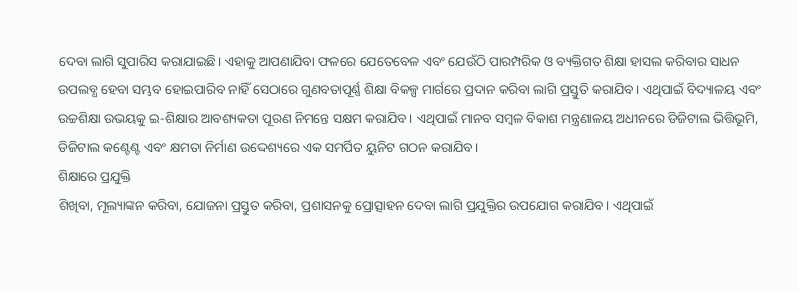ଦେବା ଲାଗି ସୁପାରିସ କରାଯାଇଛି। ଏହାକୁ ଆପଣାଯିବା ଫଳରେ ଯେତେବେଳ ଏବଂ ଯେଉଁଠି ପାରମ୍ପରିକ ଓ ବ୍ୟକ୍ତିଗତ ଶିକ୍ଷା ହାସଲ କରିବାର ସାଧନ ଉପଲବ୍ଧ ହେବା ସମ୍ଭବ ହୋଇପାରିବ ନାହିଁ ସେଠାରେ ଗୁଣବତାପୂର୍ଣ୍ଣ ଶିକ୍ଷା ବିକଳ୍ପ ମାର୍ଗରେ ପ୍ରଦାନ କରିବା ଲାଗି ପ୍ରସ୍ତୁତି କରାଯିବ। ଏଥିପାଇଁ ବିଦ୍ୟାଳୟ ଏବଂ ଉଚ୍ଚଶିକ୍ଷା ଉଭୟକୁ ଇ-ଶିକ୍ଷାର ଆବଶ୍ୟକତା ପୂରଣ ନିମନ୍ତେ ସକ୍ଷମ କରାଯିବ। ଏଥିପାଇଁ ମାନବ ସମ୍ବଳ ବିକାଶ ମନ୍ତ୍ରଣାଳୟ ଅଧୀନରେ ଡିଜିଟାଲ ଭିତ୍ତିଭୂମି, ଡିଜିଟାଲ କଣ୍ଟେଣ୍ଟ ଏବଂ କ୍ଷମତା ନିର୍ମାଣ ଉଦ୍ଦେଶ୍ୟରେ ଏକ ସମର୍ପିତ ୟୁନିଟ ଗଠନ କରାଯିବ।
ଶିକ୍ଷାରେ ପ୍ରଯୁକ୍ତି
ଶିଖିବା, ମୂଲ୍ୟାଙ୍କନ କରିବା, ଯୋଜନା ପ୍ରସ୍ତୁତ କରିବା, ପ୍ରଶାସନକୁ ପ୍ରୋତ୍ସାହନ ଦେବା ଲାଗି ପ୍ରଯୁକ୍ତିର ଉପଯୋଗ କରାଯିବ। ଏଥିପାଇଁ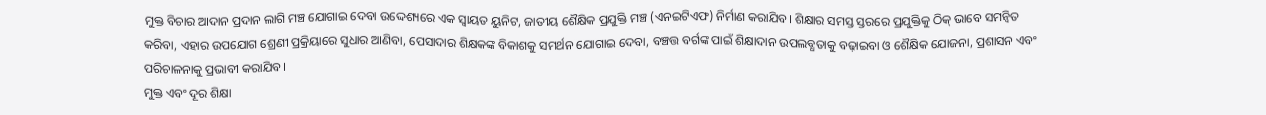ମୁକ୍ତ ବିଚାର ଆଦାନ ପ୍ରଦାନ ଲାଗି ମଞ୍ଚ ଯୋଗାଇ ଦେବା ଉଦ୍ଦେଶ୍ୟରେ ଏକ ସ୍ବାୟତ ୟୁନିଟ, ଜାତୀୟ ଶୈକ୍ଷିକ ପ୍ରଯୁକ୍ତି ମଞ୍ଚ (ଏନଇଟିଏଫ) ନିର୍ମାଣ କରାଯିବ। ଶିକ୍ଷାର ସମସ୍ତ ସ୍ତରରେ ପ୍ରଯୁକ୍ତିକୁ ଠିକ୍‌ ଭାବେ ସମନ୍ବିତ କରିବା, ଏହାର ଉପଯୋଗ ଶ୍ରେଣୀ ପ୍ରକ୍ରିୟାରେ ସୁଧାର ଆଣିବା, ପେସାଦାର ଶିକ୍ଷକଙ୍କ ବିକାଶକୁ ସମର୍ଥନ ଯୋଗାଇ ଦେବା, ବଞ୍ଚତ୍ତ ବର୍ଗଙ୍କ ପାଇଁ ଶିକ୍ଷାଦାନ ଉପଲବ୍ଧତାକୁ ବଢ଼ାଇବା ଓ ଶୈକ୍ଷିକ ଯୋଜନା, ପ୍ରଶାସନ ଏବଂ ପରିଚାଳନାକୁ ପ୍ରଭାବୀ କରାଯିବ।
ମୁକ୍ତ ଏବଂ ଦୂର ଶିକ୍ଷା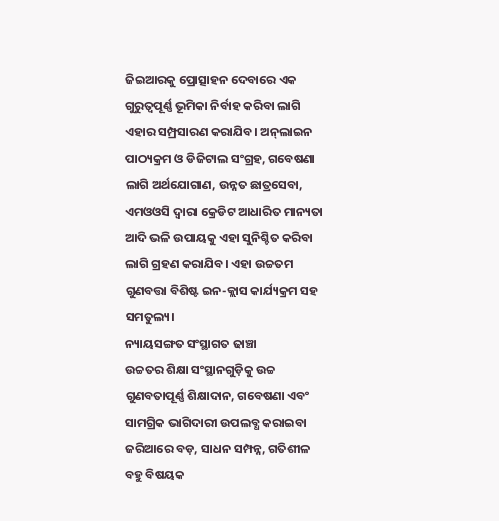ଜିଇଆରକୁ ପ୍ରୋତ୍ସାହନ ଦେବାରେ ଏକ ଗୁରୁତ୍ୱପୂର୍ଣ୍ଣ ଭୂମିକା ନିର୍ବାହ କରିବା ଲାଗି ଏହାର ସମ୍ପ୍ରସାରଣ କରାଯିବ। ଅନ୍‌ଲାଇନ ପାଠ୍ୟକ୍ରମ ଓ ଡିଜିଟାଲ ସଂଗ୍ରହ, ଗବେଷଣା ଲାଗି ଅର୍ଥଯୋଗାଣ, ଉନ୍ନତ ଛାତ୍ରସେବା, ଏମଓଓସି ଦ୍ୱାରା କ୍ରେଡିଟ ଆଧାରିତ ମାନ୍ୟତା ଆଦି ଭଳି ଉପାୟକୁ ଏହା ସୁନିଶ୍ଚିତ କରିବା ଲାଗି ଗ୍ରହଣ କରାଯିବ। ଏହା ଉଚ୍ଚତମ ଗୁଣବତ୍ତା ବିଶିଷ୍ଟ ଇନ-କ୍ଲାସ କାର୍ଯ୍ୟକ୍ରମ ସହ ସମତୁଲ୍ୟ।
ନ୍ୟାୟସଙ୍ଗତ ସଂସ୍ଥାଗତ ଢାଞ୍ଚା
ଉଚ୍ଚତର ଶିକ୍ଷା ସଂସ୍ଥାନଗୁଡ଼ିକୁ ଉଚ୍ଚ ଗୁଣବତାପୂର୍ଣ୍ଣ ଶିକ୍ଷାଦାନ, ଗବେଷଣା ଏବଂ ସାମଗ୍ରିକ ଭାଗିଦାରୀ ଉପଲବ୍ଧ କରାଇବା ଜରିଆରେ ବଡ଼, ସାଧନ ସମ୍ପନ୍ନ, ଗତିଶୀଳ ବହୁ ବିଷୟକ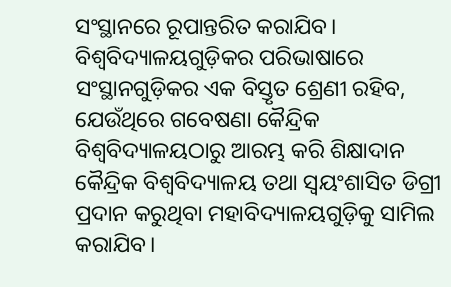ସଂସ୍ଥାନରେ ରୂପାନ୍ତରିତ କରାଯିବ। ବିଶ୍ୱବିଦ୍ୟାଳୟଗୁଡ଼ିକର ପରିଭାଷାରେ ସଂସ୍ଥାନଗୁଡ଼ିକର ଏକ ବିସ୍ତୃତ ଶ୍ରେଣୀ ରହିବ, ଯେଉଁଥିରେ ଗବେଷଣା କୈନ୍ଦ୍ରିକ ବିଶ୍ୱବିଦ୍ୟାଳୟଠାରୁ ଆରମ୍ଭ କରି ଶିକ୍ଷାଦାନ କୈନ୍ଦ୍ରିକ ବିଶ୍ୱବିଦ୍ୟାଳୟ ତଥା ସ୍ବୟଂଶାସିତ ଡିଗ୍ରୀ ପ୍ରଦାନ କରୁଥିବା ମହାବିଦ୍ୟାଳୟଗୁଡ଼ିକୁ ସାମିଲ କରାଯିବ।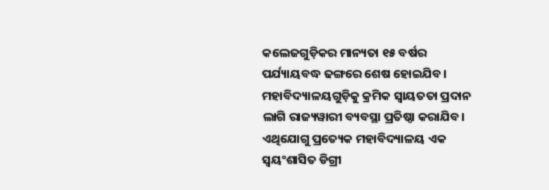କଲେଜଗୁଡ଼ିକର ମାନ୍ୟତା ୧୫ ବର୍ଷର ପର୍ଯ୍ୟାୟବଦ୍ଧ ଢଙ୍ଗରେ ଶେଷ ହୋଇଯିବ। ମହାବିଦ୍ୟାଳୟଗୁଡ଼ିକୁ କ୍ରମିକ ସ୍ବାୟତତା ପ୍ରଦାନ ଲାଗି ରାଜ୍ୟୱାରୀ ବ୍ୟବସ୍ଥା ପ୍ରତିଷ୍ଠା କରାଯିବ। ଏଥିଯୋଗୁ ପ୍ରତ୍ୟେକ ମହାବିଦ୍ୟାଳୟ ଏକ ସ୍ବୟଂଶାସିତ ଡିଗ୍ରୀ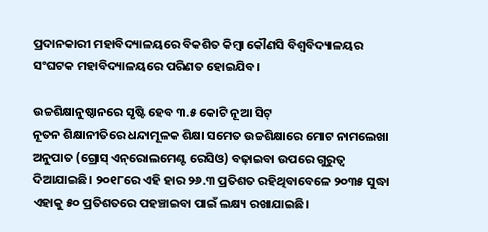ପ୍ରଦାନକାରୀ ମହାବିଦ୍ୟାଳୟରେ ବିକଶିତ କିମ୍ବା କୌଣସି ବିଶ୍ୱବିଦ୍ୟାଳୟର ସଂଘଟକ ମହାବିଦ୍ୟାଳୟରେ ପରିଣତ ହୋଇଯିବ।

ଉଚ୍ଚଶିକ୍ଷାନୁଷ୍ଠାନରେ ସୃଷ୍ଟି ହେବ ୩.୫ କୋଟି ନୂଆ ସିଟ୍‌
ନୂତନ ଶିକ୍ଷାନୀତିରେ ଧନ୍ଦାମୂଳକ ଶିକ୍ଷା ସମେତ ଉଚ୍ଚଶିକ୍ଷାରେ ମୋଟ ନାମଲେଖା ଅନୁପାତ (ଗ୍ରୋସ୍‌ ଏନ୍‌ରୋଲମେଣ୍ଟ ରେସିଓ) ବଢ଼ାଇବା ଉପରେ ଗୁରୁତ୍ୱ ଦିଆଯାଇଛି। ୨୦୧୮ରେ ଏହି ହାର ୨୬.୩ ପ୍ରତିଶତ ରହିଥିବାବେଳେ ୨୦୩୫ ସୁଦ୍ଧା ଏହାକୁ ୫୦ ପ୍ରତିଶତରେ ପହଞ୍ଚାଇବା ପାଇଁ ଲକ୍ଷ୍ୟ ରଖାଯାଇଛି।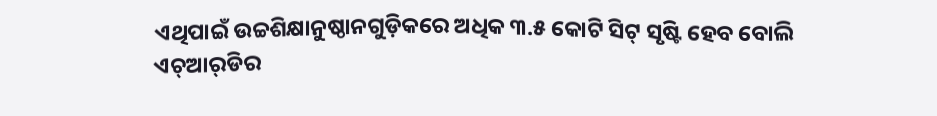ଏଥିପାଇଁ ଉଚ୍ଚଶିକ୍ଷାନୁଷ୍ଠାନଗୁଡ଼ିକରେ ଅଧିକ ୩.୫ କୋଟି ସିଟ୍‌ ସୃଷ୍ଟି ହେବ ବୋଲି ଏଚ୍‌ଆର୍‌ଡିର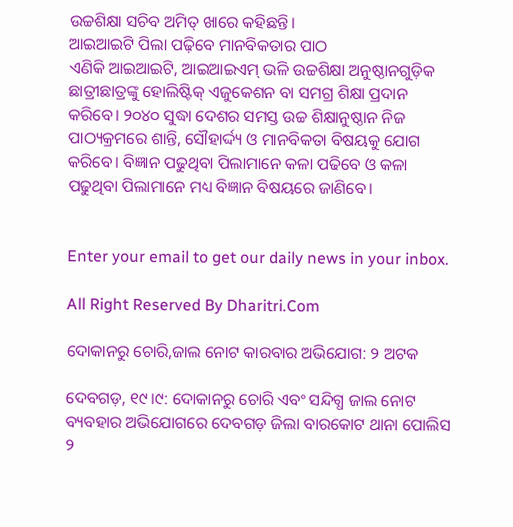ଉଚ୍ଚଶିକ୍ଷା ସଚିବ ଅମିତ୍‌ ଖାରେ କହିଛନ୍ତି।
ଆଇଆଇଟି ପିଲା ପଢ଼ିବେ ମାନବିକତାର ପାଠ
ଏଣିକି ଆଇଆଇଟି, ଆଇଆଇଏମ୍‌ ଭଳି ଉଚ୍ଚଶିକ୍ଷା ଅନୁଷ୍ଠାନଗୁଡ଼ିକ ଛାତ୍ରୀଛାତ୍ରଙ୍କୁ ହୋଲିଷ୍ଟିକ୍‌ ଏଜୁକେଶନ ବା ସମଗ୍ର ଶିକ୍ଷା ପ୍ରଦାନ କରିବେ। ୨୦୪୦ ସୁଦ୍ଧା ଦେଶର ସମସ୍ତ ଉଚ୍ଚ ଶିକ୍ଷାନୁଷ୍ଠାନ ନିଜ ପାଠ୍ୟକ୍ରମରେ ଶାନ୍ତି, ସୌହାର୍ଦ୍ଦ୍ୟ ଓ ମାନବିକତା ବିଷୟକୁ ଯୋଗ କରିବେ। ବିଜ୍ଞାନ ପଢୁଥିବା ପିଲାମାନେ କଳା ପଢିବେ ଓ କଳା ପଢୁଥିବା ପିଲାମାନେ ମଧ୍ୟ ବିଜ୍ଞାନ ବିଷୟରେ ଜାଣିବେ।


Enter your email to get our daily news in your inbox.

All Right Reserved By Dharitri.Com

ଦୋକାନରୁ ଚୋରି,ଜାଲ ନୋଟ କାରବାର ଅଭିଯୋଗ: ୨ ଅଟକ

ଦେବଗଡ଼, ୧୯।୯: ଦୋକାନରୁ ଚୋରି ଏବଂ ସନ୍ଦିଗ୍ଧ ଜାଲ ନୋଟ ବ୍ୟବହାର ଅଭିଯୋଗରେ ଦେବଗଡ଼ ଜିଲା ବାରକୋଟ ଥାନା ପୋଲିସ ୨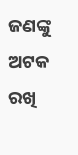ଜଣଙ୍କୁ ଅଟକ ରଖି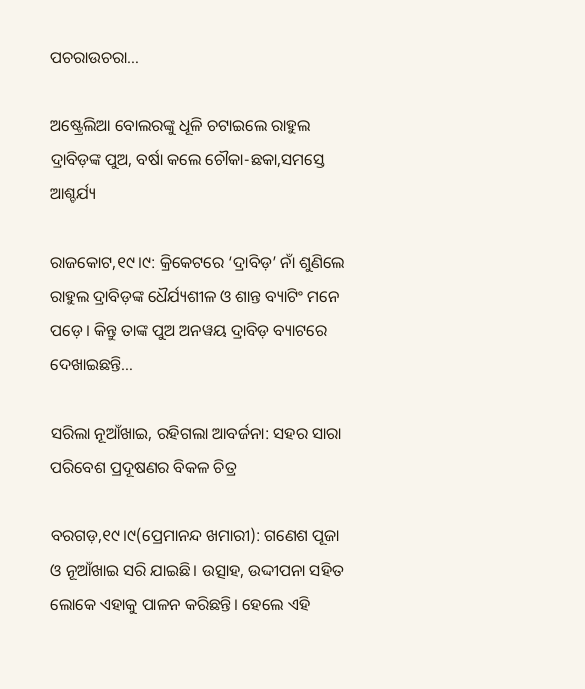ପଚରାଉଚରା…

ଅଷ୍ଟ୍ରେଲିଆ ବୋଲରଙ୍କୁ ଧୂଳି ଚଟାଇଲେ ରାହୁଲ ଦ୍ରାବିଡ଼ଙ୍କ ପୁଅ, ବର୍ଷା କଲେ ଚୌକା-ଛକା,ସମସ୍ତେ ଆଶ୍ଚର୍ଯ୍ୟ

ରାଜକୋଟ,୧୯।୯: କ୍ରିକେଟରେ ‘ଦ୍ରାବିଡ଼’ ନାଁ ଶୁଣିଲେ ରାହୁଲ ଦ୍ରାବିଡ଼ଙ୍କ ଧୈର୍ଯ୍ୟଶୀଳ ଓ ଶାନ୍ତ ବ୍ୟାଟିଂ ମନେ ପଡ଼େ। କିନ୍ତୁ ତାଙ୍କ ପୁଅ ଅନୱୟ ଦ୍ରାବିଡ଼ ବ୍ୟାଟରେ ଦେଖାଇଛନ୍ତି…

ସରିଲା ନୂଆଁଖାଇ, ରହିଗଲା ଆବର୍ଜନା: ସହର ସାରା ପରିବେଶ ପ୍ରଦୂଷଣର ବିକଳ ଚିତ୍ର

ବରଗଡ଼,୧୯।୯(ପ୍ରେମାନନ୍ଦ ଖମାରୀ): ଗଣେଶ ପୂଜା ଓ ନୂଆଁଖାଇ ସରି ଯାଇଛି। ଉତ୍ସାହ, ଉଦ୍ଦୀପନା ସହିତ ଲୋକେ ଏହାକୁ ପାଳନ କରିଛନ୍ତି। ହେଲେ ଏହି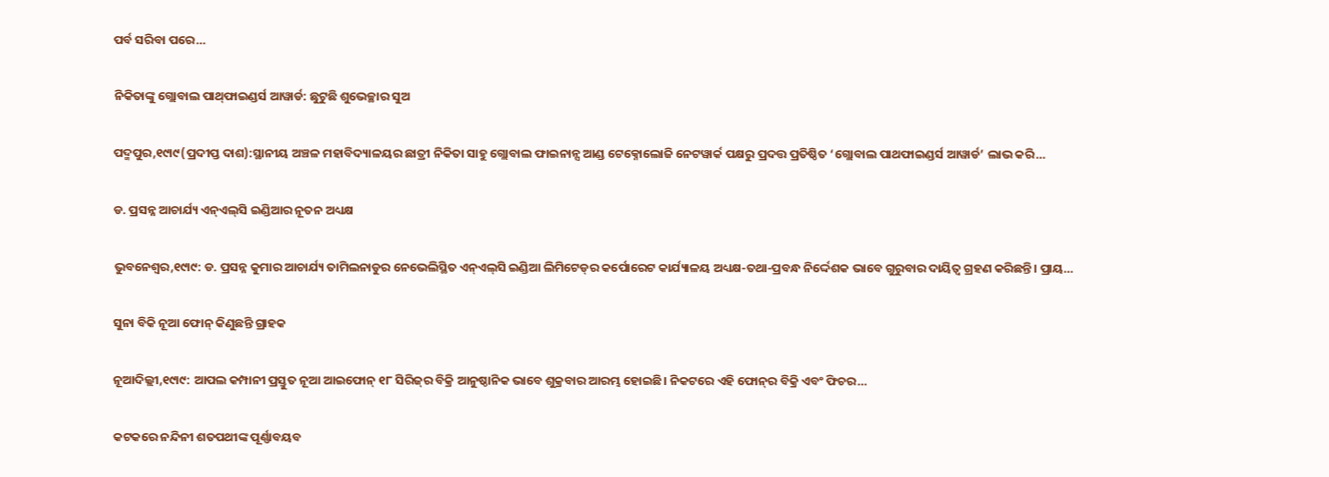ପର୍ବ ସରିବା ପରେ…

ନିକିତାଙ୍କୁ ଗ୍ଲୋବାଲ ପାଥ୍‌ଫାଇଣ୍ଡର୍ସ ଆୱାର୍ଡ: ଛୁଟୁଛି ଶୁଭେଚ୍ଛାର ସୁଅ

ପଦ୍ମପୁର,୧୯ା୯(ପ୍ରଦୀପ୍ତ ଦାଶ):ସ୍ଥାନୀୟ ଅଞ୍ଚଳ ମହାବିଦ୍ୟାଳୟର ଛାତ୍ରୀ ନିକିତା ସାହୁ ଗ୍ଲୋବାଲ ଫାଇନାନ୍ସ ଆଣ୍ଡ ଟେକ୍ନୋଲୋଜି ନେଟୱାର୍କ ପକ୍ଷରୁ ପ୍ରଦତ୍ତ ପ୍ରତିଷ୍ଠିତ ‘ଗ୍ଲୋବାଲ ପାଥଫାଇଣ୍ଡର୍ସ ଆୱାର୍ଡ’ ଲାଭ କରି…

ଡ. ପ୍ରସନ୍ନ ଆଚାର୍ଯ୍ୟ ଏନ୍‌ଏଲ୍‌ସି ଇଣ୍ଡିଆର ନୂତନ ଅଧ୍ୟକ୍ଷ

ଭୁବନେଶ୍ୱର,୧୯ା୯: ଡ. ପ୍ରସନ୍ନ କୁମାର ଆଚାର୍ଯ୍ୟ ତାମିଲନାଡୁର ନେଭେଲିସ୍ଥିତ ଏନ୍‌ଏଲ୍‌ସି ଇଣ୍ଡିଆ ଲିମିଟେଡ୍‌ର କର୍ପୋରେଟ କାର୍ଯ୍ୟାଳୟ ଅଧ୍ୟକ୍ଷ-ତଥା-ପ୍ରବନ୍ଧ ନିର୍ଦ୍ଦେଶକ ଭାବେ ଗୁରୁବାର ଦାୟିତ୍ୱ ଗ୍ରହଣ କରିଛନ୍ତି। ପ୍ରାୟ…

ସୁନା ବିକି ନୂଆ ଫୋନ୍‌ କିଣୁଛନ୍ତି ଗ୍ରାହକ

ନୂଆଦିଲ୍ଲୀ,୧୯ା୯: ଆପଲ କମ୍ପାନୀ ପ୍ରସ୍ତୁତ ନୂଆ ଆଇଫୋନ୍‌ ୧୮ ସିରିଜ୍‌ର ବିକ୍ରି ଆନୁଷ୍ଠାନିକ ଭାବେ ଶୁକ୍ରବାର ଆରମ୍ଭ ହୋଇଛି। ନିକଟରେ ଏହି ଫୋନ୍‌ର ବିକ୍ରି ଏବଂ ଫିଚର…

କଟକରେ ନନ୍ଦିନୀ ଶତପଥୀଙ୍କ ପୂର୍ଣ୍ଣାବୟବ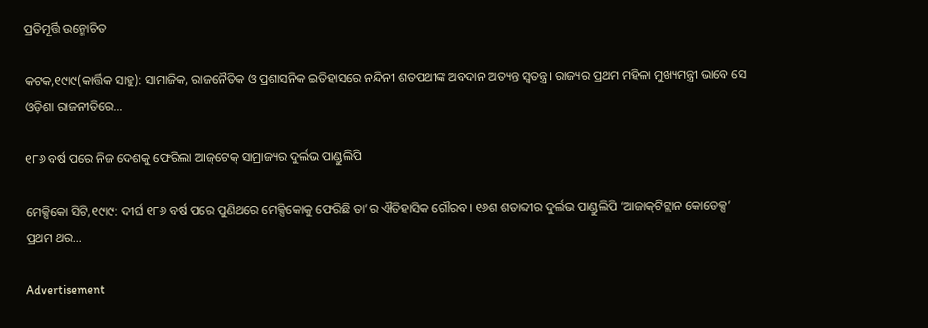ପ୍ରତିମୂର୍ତ୍ତି ଉନ୍ମୋଚିତ

କଟକ,୧୯ା୯(କାର୍ତ୍ତିକ ସାହୁ): ସାମାଜିକ, ରାଜନୈତିକ ଓ ପ୍ରଶାସନିକ ଇତିହାସରେ ନନ୍ଦିନୀ ଶତପଥୀଙ୍କ ଅବଦାନ ଅତ୍ୟନ୍ତ ସ୍ବତନ୍ତ୍ର। ରାଜ୍ୟର ପ୍ରଥମ ମହିଳା ମୁଖ୍ୟମନ୍ତ୍ରୀ ଭାବେ ସେ ଓଡ଼ିଶା ରାଜନୀତିରେ…

୧୮୬ ବର୍ଷ ପରେ ନିଜ ଦେଶକୁ ଫେରିଲା ଆଜ୍‌ଟେକ୍‌ ସାମ୍ରାଜ୍ୟର ଦୁର୍ଲଭ ପାଣ୍ଡୁଲିପି

ମେକ୍ସିକୋ ସିଟି,୧୯ା୯: ଦୀର୍ଘ ୧୮୬ ବର୍ଷ ପରେ ପୁଣିଥରେ ମେକ୍ସିକୋକୁ ଫେରିଛି ତା’ର ଐତିହାସିକ ଗୌରବ। ୧୬ଶ ଶତାବ୍ଦୀର ଦୁର୍ଲଭ ପାଣ୍ଡୁଲିପି ‘ଆଜାକ୍‌ଟିଟ୍ଲାନ କୋଡେକ୍ସ’ ପ୍ରଥମ ଥର…

Advertisement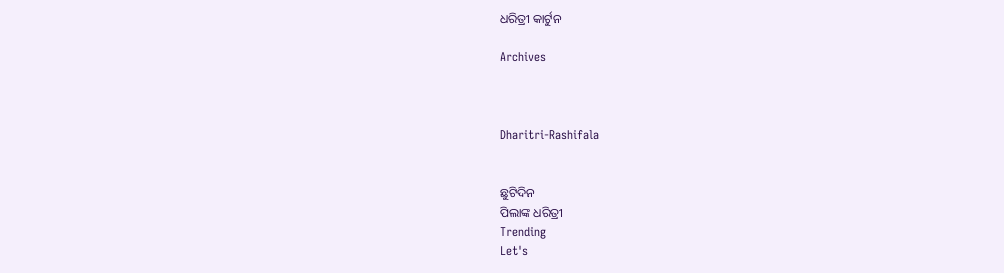ଧରିତ୍ରୀ କାର୍ଟୁନ

Archives



Dharitri-Rashifala


ଛୁଟିଦିନ
ପିଲାଙ୍କ ଧରିତ୍ରୀ
Trending
Let's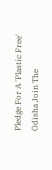Pledge For A 'Plastic Free' Odisha Join The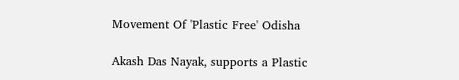Movement Of 'Plastic Free' Odisha

Akash Das Nayak, supports a Plastic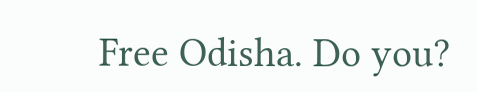Free Odisha. Do you?